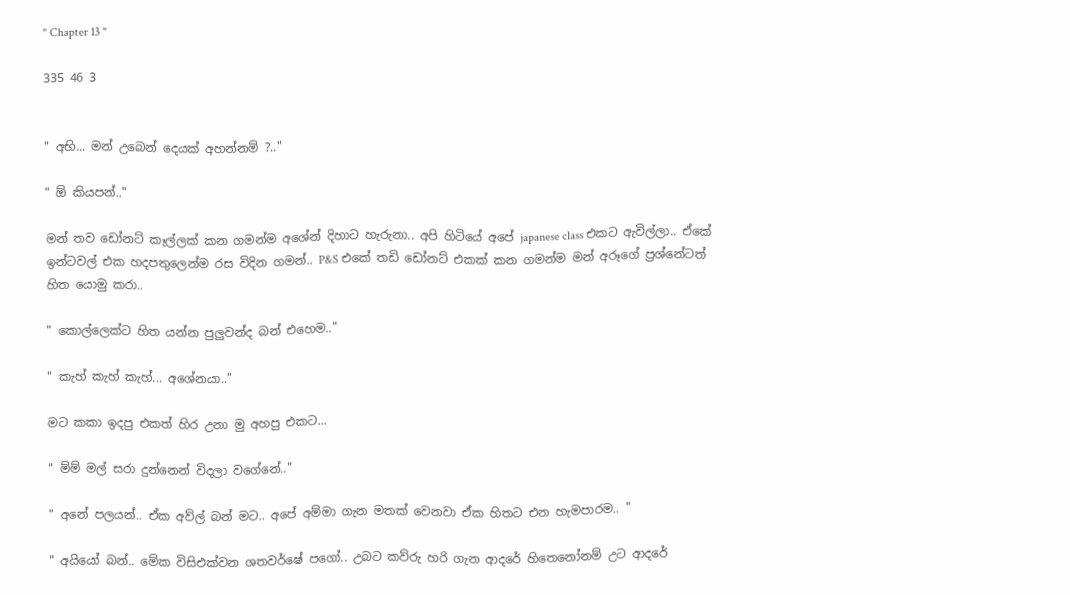" Chapter 13 "

335 46 3


" අභි... මන් උබෙන් දෙයක් අහන්නම් ?.."

" ඕ කියපන්.."

මන් තව ඩෝනට් කෑල්ලක් කන ගමන්ම අශේන් දිහාට හැරුනා.. අපි හිටියේ අපේ japanese class එකට ඇවිල්ලා.. ඒකේ ඉන්ටවල් එක හදපතුලෙන්ම රස විදින ගමන්.. P&S එකේ තඩි ඩෝනට් එකක් කන ගමන්ම මන් අරූගේ ප්‍රශ්නේටත් හිත යොමු කරා..

" කොල්ලෙක්ට හිත යන්න පුලුවන්ද බන් එහෙම.."

" කැහ් කැහ් කැහ්... අශේනයා.."

මට කකා ඉදපු එකත් හිර උනා මු අහපු එකට...

" ම්ම් මල් සරා දුන්නෙන් විදලා වගේනේ.."

" අනේ පලයන්.. ඒක අව්ල් බන් මට.. අපේ අම්මා ගැන මතක් වෙනවා ඒක හිතට එන හැමපාරම.. "

" අයියෝ බන්.. මේක විසිඑක්වන ශතවර්ෂේ පගෝ.. උබට කව්රු හරි ගැන ආදරේ හිතෙනෝනම් උට ආදරේ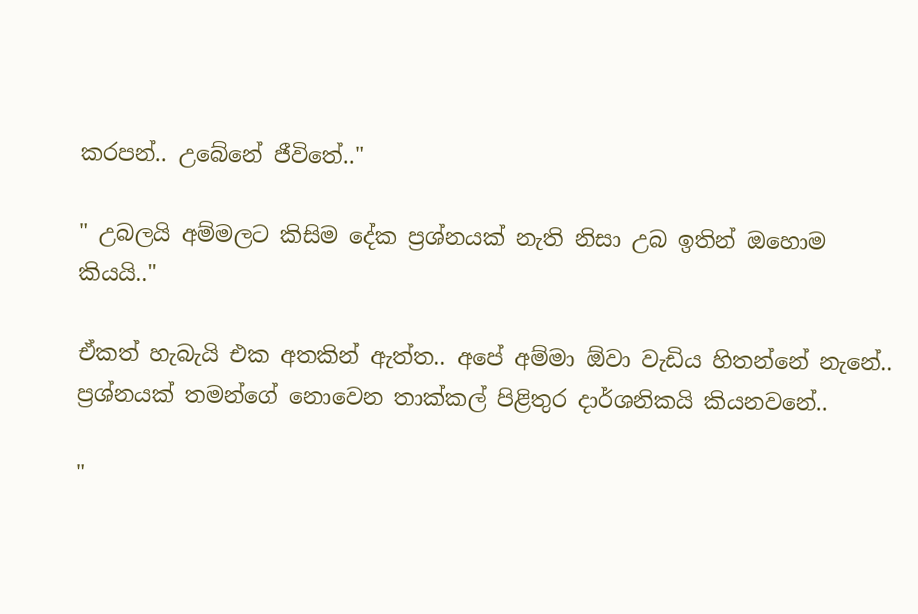කරපන්.. උබේනේ ජීවිතේ.."

" උබලයි අම්මලට කිසිම දේක ප්‍රශ්නයක් නැති නිසා උබ ඉතින් ඔහොම කියයි.."

ඒකත් හැබැයි එක අතකින් ඇත්ත.. අපේ අම්මා ඕවා වැඩිය හිතන්නේ නැනේ.. ප්‍රශ්නයක් තමන්ගේ නොවෙන තාක්කල් පිළිතුර දාර්ශනිකයි කියනවනේ..

"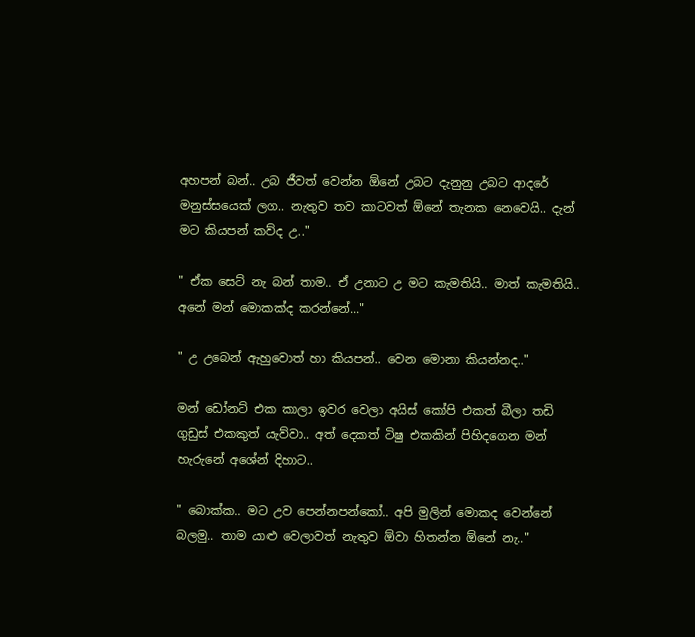අහපන් බන්.. උබ ජීවත් වෙන්න ඕනේ උබට දැනුනු උබට ආදරේ මනුස්සයෙක් ලග.. නැතුව තව කාටවත් ඕනේ තැනක නෙවෙයි.. දැන් මට කියපන් කව්ද උ.."

" ඒක සෙට් නැ බන් තාම.. ඒ උනාට උ මට කැමතියි.. මාත් කැමතියි.. අනේ මන් මොකක්ද කරන්නේ..."

" උ උබෙන් ඇහුවොත් හා කියපන්.. වෙන මොනා කියන්නද.."

මන් ඩෝනට් එක කාලා ඉවර වෙලා අයිස් කෝපි එකත් බීලා තඩි ගුඩුස් එකකුත් යැව්වා.. අත් දෙකත් ටිෂු එකකින් පිහිදගෙන මන් හැරුනේ අශේන් දිහාට..

" බොක්ක.. මට උව පෙන්නපන්කෝ.. අපි මුලින් මොකද වෙන්නේ බලමු.. තාම යාළු වෙලාවත් නැතුව ඕවා හිතන්න ඕනේ නැ.."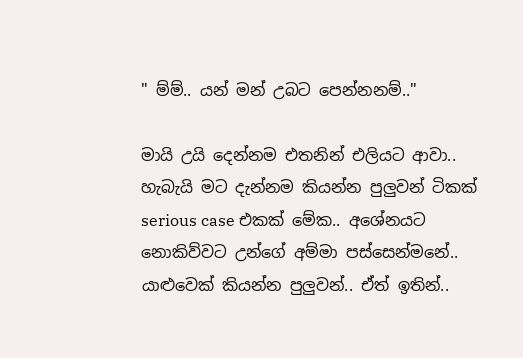" ම්ම්.. යන් මන් උබට පෙන්නනම්.."

මායි උයි දෙන්නම එතනින් එලියට ආවා.. හැබැයි මට දැන්නම කියන්න පුලුවන් ටිකක් serious case එකක් මේක.. අශේනයට නොකිව්වට උන්ගේ අම්මා පස්සෙන්මනේ.. යාළුවෙක් කියන්න පුලුවන්.. ඒත් ඉතින්..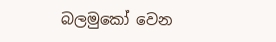බලමුකෝ වෙන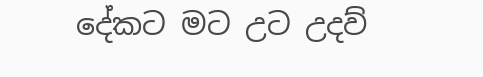දේකට මට උට උදව්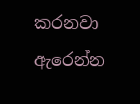කරනවා ඇරෙන්න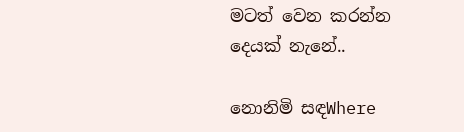මටත් වෙන කරන්න දෙයක් නැනේ..

නොනිමි සඳWhere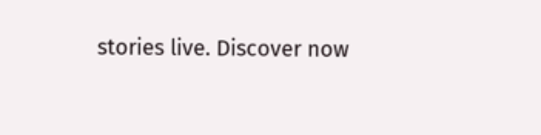stories live. Discover now